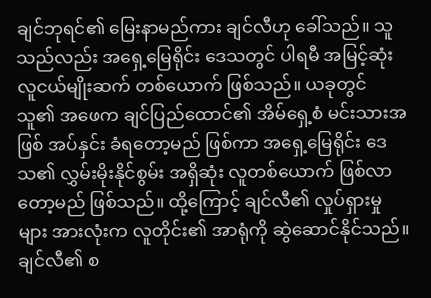ချင်ဘုရင်၏ မြေးနာမည်ကား ချင်လီဟု ခေါ်သည်။ သူသည်လည်း အရှေ့မြေရိုင်း ဒေသတွင် ပါရမီ အမြင့်ဆုံး လူငယ်မျိုးဆက် တစ်ယောက် ဖြစ်သည်။ ယခုတွင် သူ၏ အဖေက ချင်ပြည်ထောင်၏ အိမ်ရှေ့စံ မင်းသားအဖြစ် အပ်နှင်း ခံရတော့မည် ဖြစ်ကာ အရှေ့မြေရိုင်း ဒေသ၏ လွှမ်းမိုးနိုင်စွမ်း အရှိဆုံး လူတစ်ယောက် ဖြစ်လာတော့မည် ဖြစ်သည်။ ထို့ကြောင့် ချင်လီ၏ လှုပ်ရှားမှုများ အားလုံးက လူတိုင်း၏ အာရုံကို ဆွဲဆောင်နိုင်သည်။
ချင်လီ၏ စ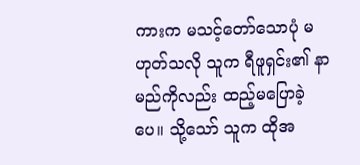ကားက မသင့်တော်သောပုံ မဟုတ်သလို သူက ရီဖူရှင်း၏ နာမည်ကိုလည်း ထည့်မပြောခဲ့ပေ။ သို့သော် သူက ထိုအ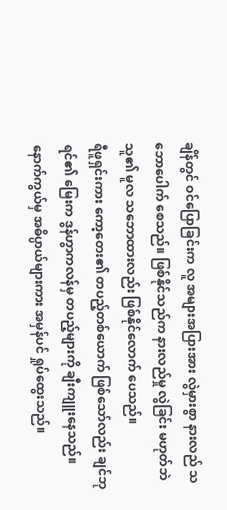ချိန်တွင် ဝင်ပြောခြင်းက လူ အများအပြားအား လွဲမှားစွာ နားလည် သဘောပေါက် စေသည်။ ဖြစ်နိုင်သည်က နားလည်မှု လွဲခြင်း မဟုတ်ဘဲ သူ၏ မူလ သဘောထားလည်း ဖြစ်နိုင်လောက် ပေသည်။
ရီဖူရှင်းကား ကော့တေး၏ တပည့်တစ်ယောက် ဖြစ်သော်လည်း ချင်ဘုရင်၏ မြေးက ဒွန်ဟွာကလန်မှ တပည့်များကို ချီးကျူးနေသည်။ နောက်ကွယ်မှ အဓိပ္ပာယ်များကား အမှန်ပင် ရှုပ်ထွေးသည်။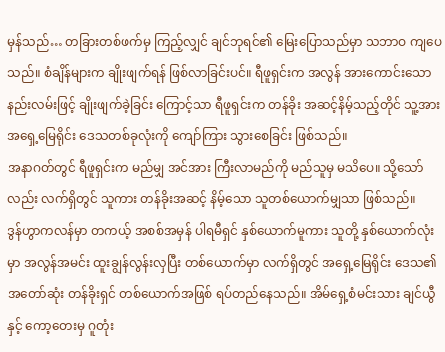မှန်သည်… တခြားတစ်ဖက်မှ ကြည့်လျှင် ချင်ဘုရင်၏ မြေးပြောသည်မှာ သဘာဝ ကျပေသည်။ စံချိန်များက ချိုးဖျက်ရန် ဖြစ်လာခြင်းပင်။ ရီဖူရှင်းက အလွန် အားကောင်းသော နည်းလမ်းဖြင့် ချိုးဖျက်ခဲ့ခြင်း ကြောင့်သာ ရီဖူရှင်းက တန်ခိုး အဆင့်နိမ့်သည့်တိုင် သူ့အား အရှေ့မြေရိုင်း ဒေသတစ်ခုလုံးကို ကျော်ကြား သွားစေခြင်း ဖြစ်သည်။
အနာဂတ်တွင် ရီဖူရှင်းက မည်မျှ အင်အား ကြီးလာမည်ကို မည်သူမှ မသိပေ။ သို့သော်လည်း လက်ရှိတွင် သူကား တန်ခိုးအဆင့် နိမ့်သော သူတစ်ယောက်မျှသာ ဖြစ်သည်။
ဒွန်ဟွာကလန်မှာ တကယ့် အစစ်အမှန် ပါရမီရှင် နှစ်ယောက်မူကား သူတို့ နှစ်ယောက်လုံးမှာ အလွန်အမင်း ထူးချွန်လွန်းလှပြီး တစ်ယောက်မှာ လက်ရှိတွင် အရှေ့မြေရိုင်း ဒေသ၏ အတော်ဆုံး တန်ခိုးရှင် တစ်ယောက်အဖြစ် ရပ်တည်နေသည်။ အိမ်ရှေ့စံမင်းသား ချင်ယွီနှင့် ကော့တေးမှ ဂူတုံး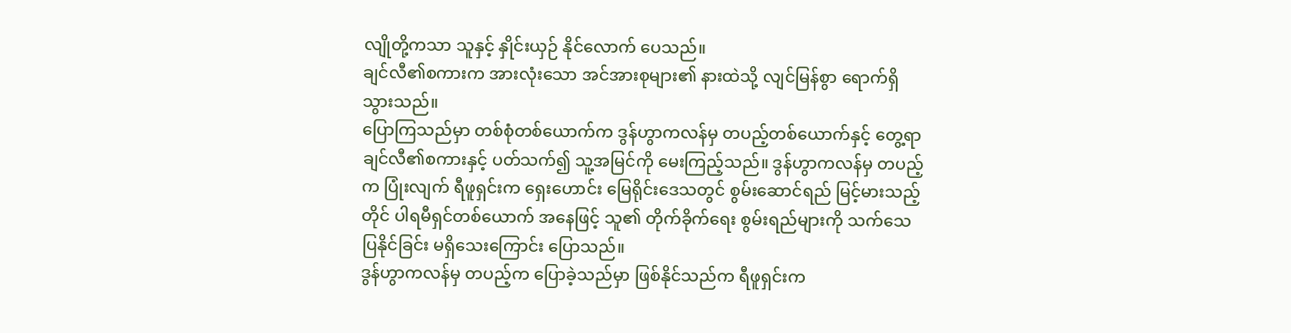လျိုတို့ကသာ သူနှင့် နှိုင်းယှဉ် နိုင်လောက် ပေသည်။
ချင်လီ၏စကားက အားလုံးသော အင်အားစုများ၏ နားထဲသို့ လျင်မြန်စွာ ရောက်ရှိသွားသည်။
ပြောကြသည်မှာ တစ်စုံတစ်ယောက်က ဒွန်ဟွာကလန်မှ တပည့်တစ်ယောက်နှင့် တွေ့ရာ ချင်လီ၏စကားနှင့် ပတ်သက်၍ သူ့အမြင်ကို မေးကြည့်သည်။ ဒွန်ဟွာကလန်မှ တပည့်က ပြုံးလျက် ရီဖူရှင်းက ရှေးဟောင်း မြေရိုင်းဒေသတွင် စွမ်းဆောင်ရည် မြင့်မားသည့်တိုင် ပါရမီရှင်တစ်ယောက် အနေဖြင့် သူ၏ တိုက်ခိုက်ရေး စွမ်းရည်များကို သက်သေပြနိုင်ခြင်း မရှိသေးကြောင်း ပြောသည်။
ဒွန်ဟွာကလန်မှ တပည့်က ပြောခဲ့သည်မှာ ဖြစ်နိုင်သည်က ရီဖူရှင်းက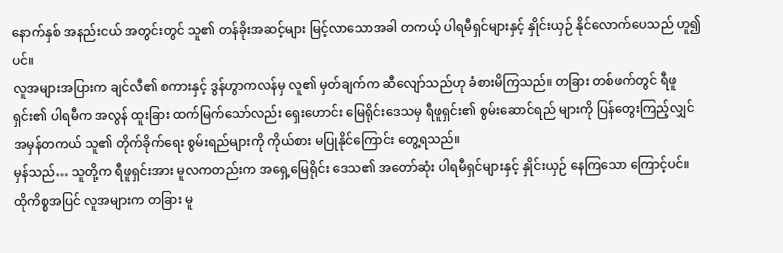နောက်နှစ် အနည်းငယ် အတွင်းတွင် သူ၏ တန်ခိုးအဆင့်များ မြင့်လာသောအခါ တကယ့် ပါရမီရှင်များနှင့် နှိုင်းယှဉ် နိုင်လောက်ပေသည် ဟူ၍ပင်။
လူအများအပြားက ချင်လီ၏ စကားနှင့် ဒွန်ဟွာကလန်မှ လူ၏ မှတ်ချက်က ဆီလျော်သည်ဟု ခံစားမိကြသည်။ တခြား တစ်ဖက်တွင် ရီဖူရှင်း၏ ပါရမီက အလွန် ထူးခြား ထက်မြက်သော်လည်း ရှေးဟောင်း မြေရိုင်းဒေသမှ ရီဖူရှင်း၏ စွမ်းဆောင်ရည် များကို ပြန်တွေးကြည့်လျှင် အမှန်တကယ် သူ၏ တိုက်ခိုက်ရေး စွမ်းရည်များကို ကိုယ်စား မပြုနိုင်ကြောင်း တွေ့ရသည်။
မှန်သည်… သူတို့က ရီဖူရှင်းအား မူလကတည်းက အရှေ့မြေရိုင်း ဒေသ၏ အတော်ဆုံး ပါရမီရှင်များနှင့် နှိုင်းယှဉ် နေကြသော ကြောင့်ပင်။
ထိုကိစ္စအပြင် လူအများက တခြား မူ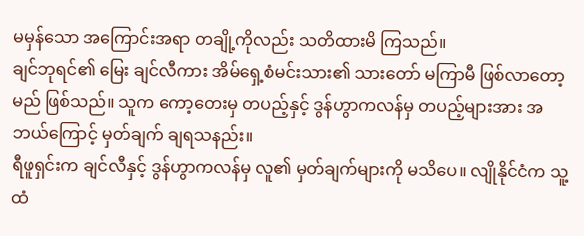မမှန်သော အကြောင်းအရာ တချို့ကိုလည်း သတိထားမိ ကြသည်။
ချင်ဘုရင်၏ မြေး ချင်လီကား အိမ်ရှေ့စံမင်းသား၏ သားတော် မကြာမီ ဖြစ်လာတော့မည် ဖြစ်သည်။ သူက ကော့တေးမှ တပည့်နှင့် ဒွန်ဟွာကလန်မှ တပည့်များအား အဘယ်ကြောင့် မှတ်ချက် ချရသနည်း။
ရီဖူရှင်းက ချင်လီနှင့် ဒွန်ဟွာကလန်မှ လူ၏ မှတ်ချက်များကို မသိပေ။ လျိုနိုင်ငံက သူ့ထံ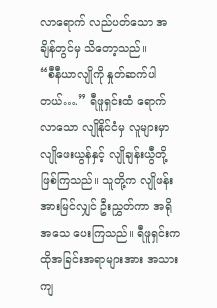လာရောက် လည်ပတ်သော အချိန်တွင်မှ သိတော့သည်။
“စီနီယာလျိုကို နှုတ်ဆက်ပါတယ်….” ရီဖူရှင်းထံ ရောက်လာသော လျိုနိုင်ငံမှ လူများမှာ လျိုဖေးယွန်နှင့် လျိုချန်းယွီတို့ ဖြစ်ကြသည်။ သူတို့က လျိုဖန်းအားမြင်လျှင် ဦးညွှတ်ကာ အရိုအသေ ပေးကြသည်။ ရီဖူရှင်းက ထိုအခြင်းအရာများအား အသားကျ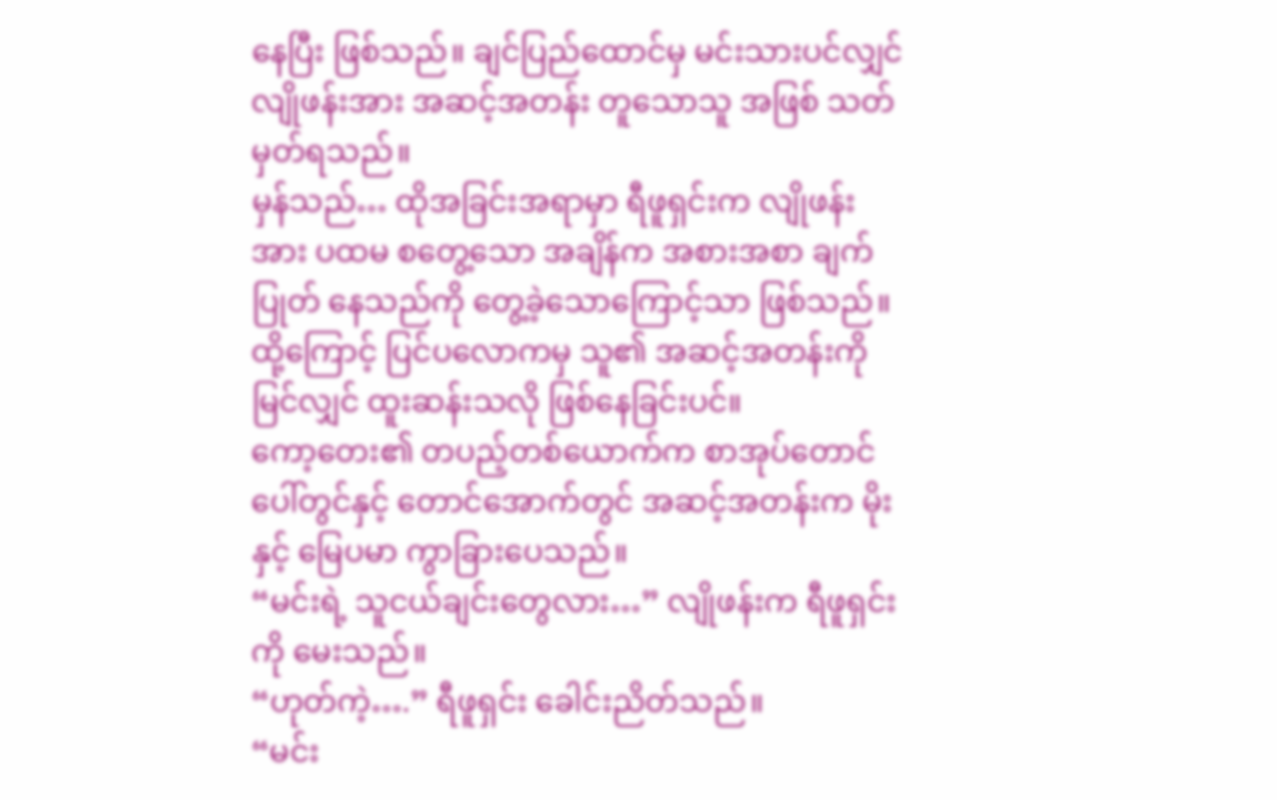နေပြီး ဖြစ်သည်။ ချင်ပြည်ထောင်မှ မင်းသားပင်လျှင် လျိုဖန်းအား အဆင့်အတန်း တူသောသူ အဖြစ် သတ်မှတ်ရသည်။
မှန်သည်… ထိုအခြင်းအရာမှာ ရီဖူရှင်းက လျိုဖန်းအား ပထမ စတွေ့သော အချိန်က အစားအစာ ချက်ပြုတ် နေသည်ကို တွေ့ခဲ့သောကြောင့်သာ ဖြစ်သည်။ ထို့ကြောင့် ပြင်ပလောကမှ သူ၏ အဆင့်အတန်းကို မြင်လျှင် ထူးဆန်းသလို ဖြစ်နေခြင်းပင်။
ကော့တေး၏ တပည့်တစ်ယောက်က စာအုပ်တောင်ပေါ်တွင်နှင့် တောင်အောက်တွင် အဆင့်အတန်းက မိုးနှင့် မြေပမာ ကွာခြားပေသည်။
“မင်းရဲ့ သူငယ်ချင်းတွေလား…” လျိုဖန်းက ရီဖူရှင်းကို မေးသည်။
“ဟုတ်ကဲ့….” ရီဖူရှင်း ခေါင်းညိတ်သည်။
“မင်း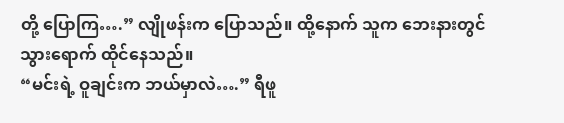တို့ ပြောကြ….” လျိုဖန်းက ပြောသည်။ ထို့နောက် သူက ဘေးနားတွင် သွားရောက် ထိုင်နေသည်။
“မင်းရဲ့ ဝူချင်းက ဘယ်မှာလဲ….” ရီဖူ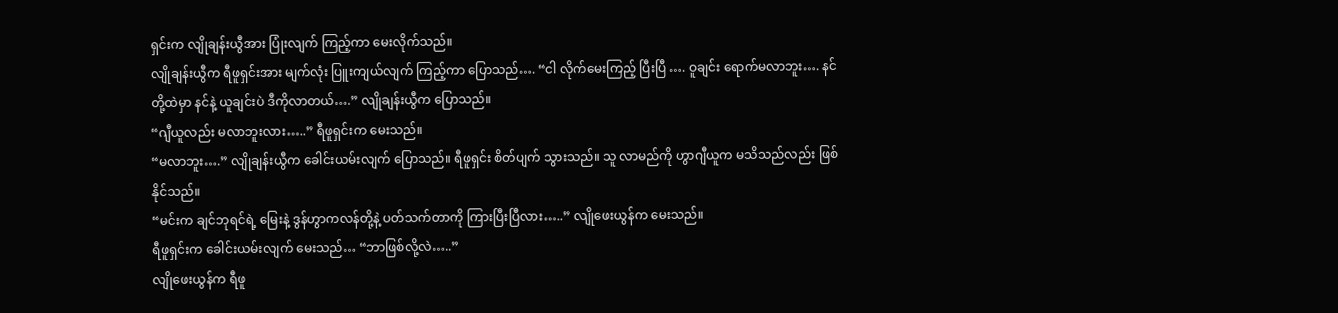ရှင်းက လျိုချန်းယွီအား ပြုံးလျက် ကြည့်ကာ မေးလိုက်သည်။
လျိုချန်းယွီက ရီဖူရှင်းအား မျက်လုံး ပြူးကျယ်လျက် ကြည့်ကာ ပြောသည်…. “ငါ လိုက်မေးကြည့် ပြီးပြီ …. ဝူချင်း ရောက်မလာဘူး…. နင်တို့ထဲမှာ နင်နဲ့ ယူချင်းပဲ ဒီကိုလာတယ်….” လျိုချန်းယွီက ပြောသည်။
“ဂျီယူလည်း မလာဘူးလား…..” ရီဖူရှင်းက မေးသည်။
“မလာဘူး….” လျိုချန်းယွီက ခေါင်းယမ်းလျက် ပြောသည်။ ရီဖူရှင်း စိတ်ပျက် သွားသည်။ သူ လာမည်ကို ဟွာဂျီယူက မသိသည်လည်း ဖြစ်နိုင်သည်။
“မင်းက ချင်ဘုရင်ရဲ့ မြေးနဲ့ ဒွန်ဟွာကလန်တို့နဲ့ ပတ်သက်တာကို ကြားပြီးပြီလား…..” လျိုဖေးယွန်က မေးသည်။
ရီဖူရှင်းက ခေါင်းယမ်းလျက် မေးသည်… “ဘာဖြစ်လို့လဲ…..”
လျိုဖေးယွန်က ရီဖူ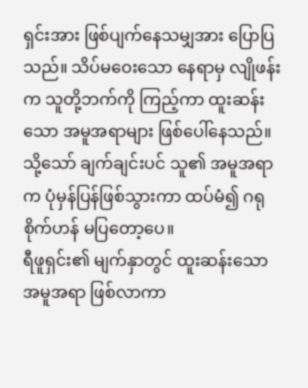ရှင်းအား ဖြစ်ပျက်နေသမျှအား ပြောပြသည်။ သိပ်မဝေးသော နေရာမှ လျိုဖန်းက သူတို့ဘက်ကို ကြည့်ကာ ထူးဆန်းသော အမူအရာများ ဖြစ်ပေါ်နေသည်။ သို့သော် ချက်ချင်းပင် သူ၏ အမူအရာက ပုံမှန်ပြန်ဖြစ်သွားကာ ထပ်မံ၍ ဂရုစိုက်ဟန် မပြတော့ပေ။
ရီဖူရှင်း၏ မျက်နှာတွင် ထူးဆန်းသော အမူအရာ ဖြစ်လာကာ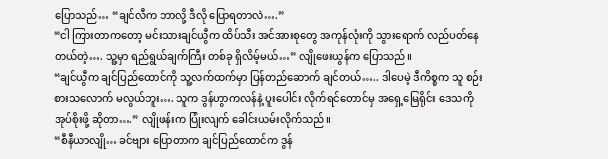ပြောသည်… “ချင်လီက ဘာလို့ ဒီလို ပြောရတာလဲ….”
“ငါ ကြားတာကတော့ မင်းသားချင်ယွီက ထိပ်သီး အင်အားစုတွေ အကုန်လုံးကို သွားရောက် လည်ပတ်နေတယ်တဲ့…. သူ့မှာ ရည်ရွယ်ချက်ကြီး တစ်ခု ရှိလိမ့်မယ်…” လျိုဖေးယွန်က ပြောသည်။
“ချင်ယွီက ချင်ပြည်ထောင်ကို သူ့လက်ထက်မှာ ပြန်တည်ဆောက် ချင်တယ်….. ဒါပေမဲ့ ဒီကိစ္စက သူ စဉ်းစားသလောက် မလွယ်ဘူး…. သူက ဒွန်ဟွာကလန်နဲ့ ပူးပေါင်း လိုက်ရင်တောင်မှ အရှေ့မြေရိုင်း ဒေသကို အုပ်စိုးဖို့ ဆိုတာ….” လျိုဖန်းက ပြုံးလျက် ခေါင်းယမ်းလိုက်သည်။
“စီနီယာလျို… ခင်ဗျား ပြောတာက ချင်ပြည်ထောင်က ဒွန်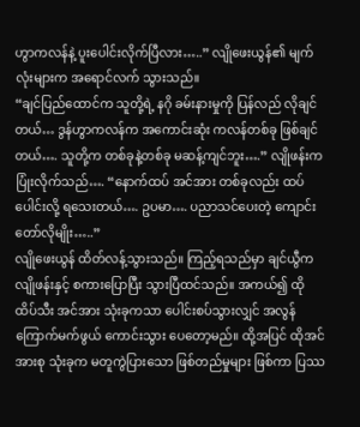ဟွာကလန်နဲ့ ပူးပေါင်းလိုက်ပြီလား…..” လျိုဖေးယွန်၏ မျက်လုံးများက အရောင်လက် သွားသည်။
“ချင်ပြည်ထောင်က သူတို့ရဲ့ နဂို ခမ်းနားမှုကို ပြန်လည် လိုချင်တယ်… ဒွန်ဟွာကလန်က အကောင်းဆုံး ကလန်တစ်ခု ဖြစ်ချင်တယ်…. သူတို့က တစ်ခုနဲ့တစ်ခု မဆန့်ကျင်ဘူး….” လျိုဖန်းက ပြုံးလိုက်သည်…. “နောက်ထပ် အင်အား တစ်ခုလည်း ထပ်ပေါင်းလို့ ရသေးတယ်…. ဥပမာ…. ပညာသင်ပေးတဲ့ ကျောင်းတော်လိုမျိုး…..”
လျိုဖေးယွန် ထိတ်လန့်သွားသည်။ ကြည့်ရသည်မှာ ချင်ယွီက လျိုဖန်းနှင့် စကားပြောပြီး သွားပြီထင်သည်။ အကယ်၍ ထို ထိပ်သီး အင်အား သုံးခုကသာ ပေါင်းစပ်သွားလျှင် အလွန် ကြောက်မက်ဖွယ် ကောင်းသွား ပေတော့မည်။ ထို့အပြင် ထိုအင်အားစု သုံးခုက မတူကွဲပြားသော ဖြစ်တည်မှုများ ဖြစ်ကာ ပြဿ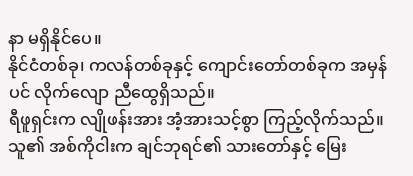နာ မရှိနိုင်ပေ။
နိုင်ငံတစ်ခု၊ ကလန်တစ်ခုနှင့် ကျောင်းတော်တစ်ခုက အမှန်ပင် လိုက်လျော ညီထွေရှိသည်။
ရီဖူရှင်းက လျိုဖန်းအား အံ့အားသင့်စွာ ကြည့်လိုက်သည်။ သူ၏ အစ်ကိုငါးက ချင်ဘုရင်၏ သားတော်နှင့် မြေး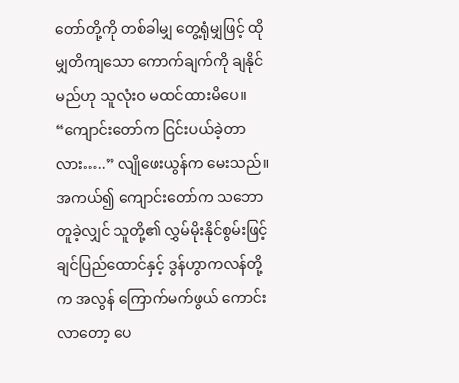တော်တို့ကို တစ်ခါမျှ တွေ့ရုံမျှဖြင့် ထိုမျှတိကျသော ကောက်ချက်ကို ချနိုင်မည်ဟု သူလုံးဝ မထင်ထားမိပေ။
“ကျောင်းတော်က ငြင်းပယ်ခဲ့တာလား…..” လျိုဖေးယွန်က မေးသည်။ အကယ်၍ ကျောင်းတော်က သဘောတူခဲ့လျှင် သူတို့၏ လွှမ်မိုးနိုင်စွမ်းဖြင့် ချင်ပြည်ထောင်နှင့် ဒွန်ဟွာကလန်တို့က အလွန် ကြောက်မက်ဖွယ် ကောင်းလာတော့ ပေ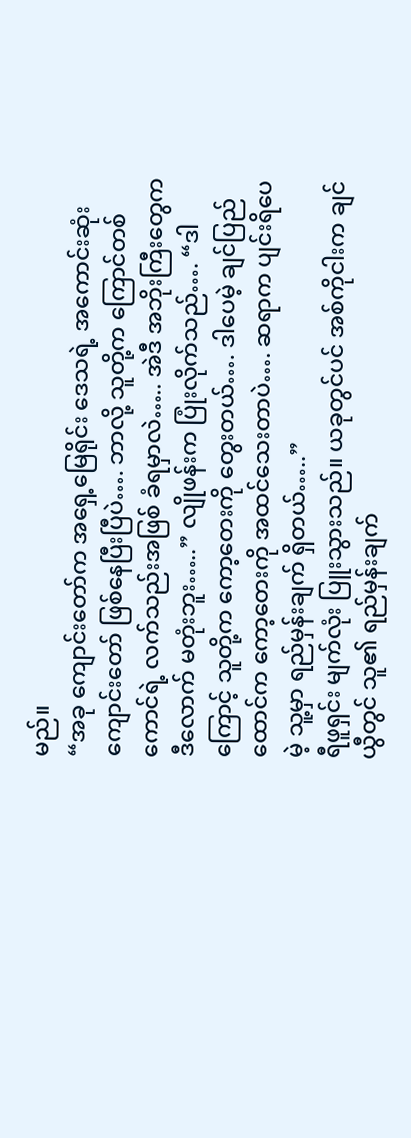မည်။
“အခု ကျောင်းတော်က အရှေ့မြေရိုင်း ဒေသရဲ့ အကောင်းဆုံး ကျောင်းတော် ဖြစ်နေပြီးပြီပဲ…. ဘာလို့ သူတို့က ကြောင်တစ်ကောင်ရဲ့ လက်သည်းအဖြစ် ခံရမှာလဲ….. အဲဒီ အဘိုးကြီးတွေက ဒီလောက် မတုံးဘူး…..” လျိုဖန်းက ပြုံးလိုက်သည်…. “ဒါကြောင့် သူတို့က ကော့တေးကို တွေးတယ်…. ဒါပေမဲ့ ချင်ပြည်ထောင်က ကော့တေးကို အထင်သေးတာပဲ…. ဆရာက ပျင်းရိပေမဲ့ သူ့မှာ ရည်မှန်းချက် ရှိတယ်…..”
ရီဖူရှင်း မျက်လုံး ပြူးသွားသည်။ ယခုတွင်ပင် အစ်ကိုငါးက ချင်ယွီတွင် သူ၏ ရည်မှန်းချက်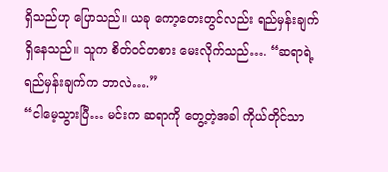ရှိသည်ဟု ပြောသည်။ ယခု ကော့တေးတွင်လည်း ရည်မှန်းချက် ရှိနေသည်။ သူက စိတ်ဝင်တစား မေးလိုက်သည်…. “ဆရာရဲ့ ရည်မှန်းချက်က ဘာလဲ….”
“ငါမေ့သွားပြီ… မင်းက ဆရာကို တွေ့တဲ့အခါ ကိုယ်တိုင်သာ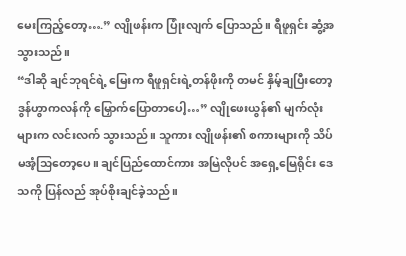မေးကြည့်တော့….” လျိုဖန်းက ပြုံးလျက် ပြောသည်။ ရီဖူရှင်း ဆွံ့အသွားသည်။
“ဒါဆို ချင်ဘုရင်ရဲ့ မြေးက ရီဖူရှင်းရဲ့တန်ဖိုးကို တမင် နှိမ့်ချပြီးတော့ ဒွန်ဟွာကလန်ကို မြှောက်ပြောတာပေါ့…” လျိုဖေးယွန်၏ မျက်လုံးများက လင်းလက် သွားသည်။ သူကား လျိုဖန်း၏ စကားများကို သိပ်မအံ့သြတော့ပေ။ ချင်ပြည်ထောင်ကား အမြဲလိုပင် အရှေ့မြေရိုင်း ဒေသကို ပြန်လည် အုပ်စိုးချင်ခဲ့သည်။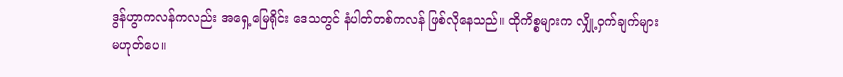ဒွန်ဟွာကလန်ကလည်း အရှေ့မြေရိုင်း ဒေသတွင် နံပါတ်တစ်ကလန် ဖြစ်လိုနေသည်။ ထိုကိစ္စများက လျှို့ဝှက်ချက်များ မဟုတ်ပေ။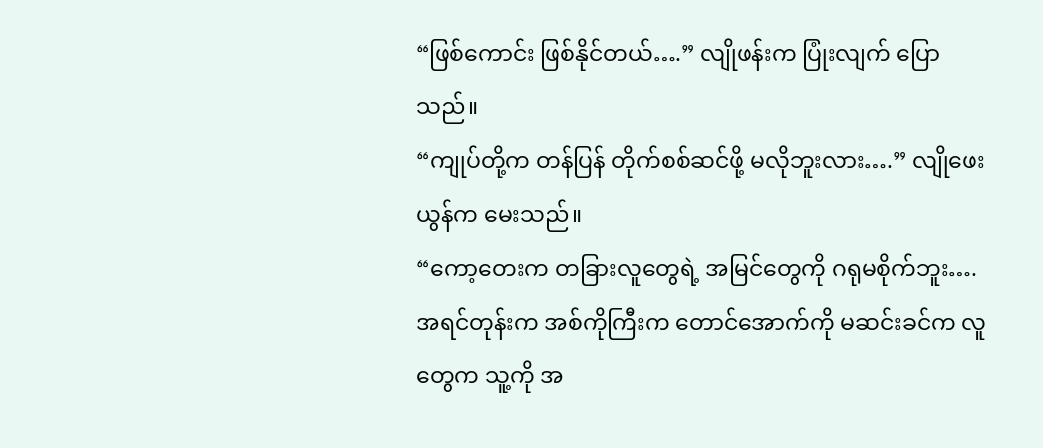“ဖြစ်ကောင်း ဖြစ်နိုင်တယ်….” လျိုဖန်းက ပြုံးလျက် ပြောသည်။
“ကျုပ်တို့က တန်ပြန် တိုက်စစ်ဆင်ဖို့ မလိုဘူးလား….” လျိုဖေးယွန်က မေးသည်။
“ကော့တေးက တခြားလူတွေရဲ့ အမြင်တွေကို ဂရုမစိုက်ဘူး…. အရင်တုန်းက အစ်ကိုကြီးက တောင်အောက်ကို မဆင်းခင်က လူတွေက သူ့ကို အ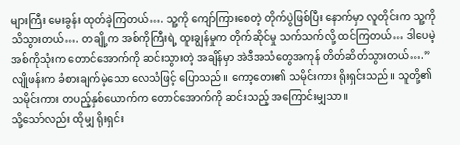များကြီး မေးခွန်း ထုတ်ခဲ့ကြတယ်…. သူ့ကို ကျော်ကြားစေတဲ့ တိုက်ပွဲဖြစ်ပြီး နောက်မှာ လူတိုင်းက သူ့ကို သိသွားတယ်…. တချို့က အစ်ကိုကြီးရဲ့ ထူးချွန်မှုက တိုက်ဆိုင်မှု သက်သက်လို့ ထင်ကြတယ်… ဒါပေမဲ့ အစ်ကိုသုံးက တောင်အောက်ကို ဆင်းသွားတဲ့ အချိန်မှာ အဲဒီအသံတွေအကုန် တိတ်ဆိတ်သွားတယ်….” လျိုဖန်းက ခံစားချက်မဲ့သော လေသံဖြင့် ပြောသည်။ ကော့တေး၏ သမိုင်းကား ရိုးရှင်းသည်။ သူတို့၏ သမိုင်းကား တပည့်နှစ်ယောက်က တောင်အောက်ကို ဆင်းသည့် အကြောင်းမျှသာ။
သို့သော်လည်း ထိုမျှ ရိုးရှင်း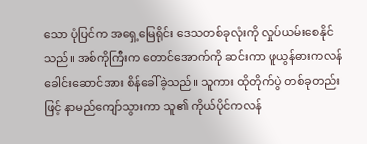သော ပုံပြင်က အရှေ့မြေရိုင်း ဒေသတစ်ခုလုံးကို လှုပ်ယမ်းစေနိုင်သည်။ အစ်ကိုကြီးက တောင်အောက်ကို ဆင်းကာ ဖူယွန်ဓားကလန် ခေါင်းဆောင်အား စိန်ခေါ်ခဲ့သည်။ သူကား ထိုတိုက်ပွဲ တစ်ခုတည်းဖြင့် နာမည်ကျော်သွားကာ သူ၏ ကိုယ်ပိုင်ကလန်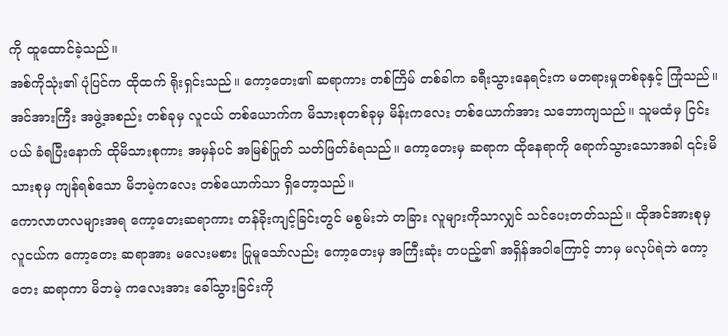ကို ထူထောင်ခဲ့သည်။
အစ်ကိုသုံး၏ ပုံပြင်က ထိုထက် ရိုးရှင်းသည်။ ကော့တေး၏ ဆရာကား တစ်ကြိမ် တစ်ခါက ခရီးသွားနေရင်းက မတရားမှုတစ်ခုနှင့် ကြုံသည်။ အင်အားကြီး အဖွဲ့အစည်း တစ်ခုမှ လူငယ် တစ်ယောက်က မိသားစုတစ်ခုမှ မိန်းကလေး တစ်ယောက်အား သဘောကျသည်။ သူမထံမှ ငြင်းပယ် ခံရပြီးနောက် ထိုမိသားစုကား အမှန်ပင် အမြစ်ပြုတ် သတ်ဖြတ်ခံရသည်။ ကော့တေးမှ ဆရာက ထိုနေရာကို ရောက်သွားသောအခါ ၎င်းမိသားစုမှ ကျန်ရစ်သော မိဘမဲ့ကလေး တစ်ယောက်သာ ရှိတော့သည်။
ကောလာဟလများအရ ကော့တေးဆရာကား တန်ခိုးကျင့်ခြင်းတွင် မစွမ်းဘဲ တခြား လူများကိုသာလျှင် သင်ပေးတတ်သည်။ ထိုအင်အားစုမှ လူငယ်က ကော့တေး ဆရာအား မလေးမစား ပြုမူသော်လည်း ကော့တေးမှ အကြီးဆုံး တပည့်၏ အရှိန်အဝါကြောင့် ဘာမှ မလုပ်ရဲဘဲ ကော့တေး ဆရာကာ မိဘမဲ့ ကလေးအား ခေါ်သွားခြင်းကို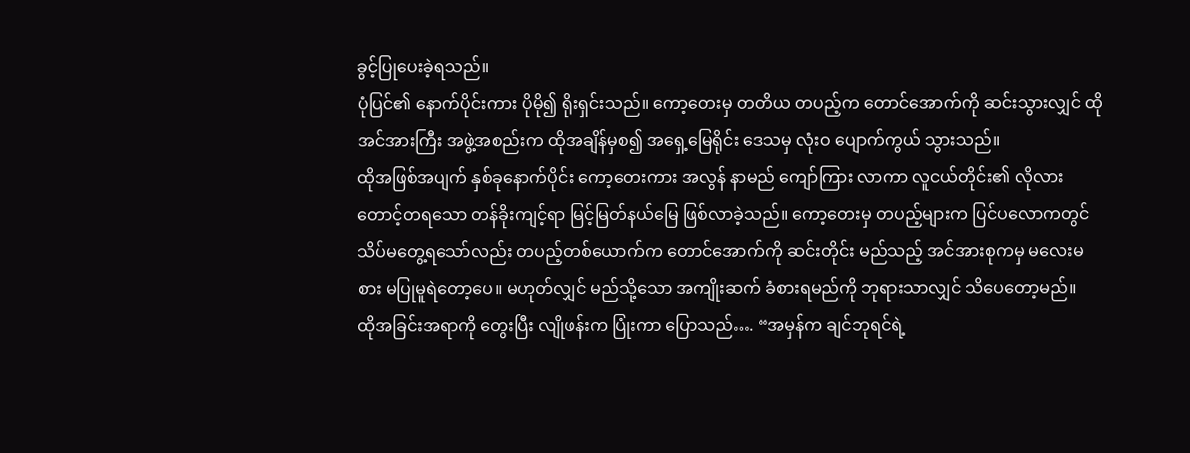ခွင့်ပြုပေးခဲ့ရသည်။
ပုံပြင်၏ နောက်ပိုင်းကား ပိုမို၍ ရိုးရှင်းသည်။ ကော့တေးမှ တတိယ တပည့်က တောင်အောက်ကို ဆင်းသွားလျှင် ထိုအင်အားကြီး အဖွဲ့အစည်းက ထိုအချိန်မှစ၍ အရှေ့မြေရိုင်း ဒေသမှ လုံးဝ ပျောက်ကွယ် သွားသည်။
ထိုအဖြစ်အပျက် နှစ်ခုနောက်ပိုင်း ကော့တေးကား အလွန် နာမည် ကျော်ကြား လာကာ လူငယ်တိုင်း၏ လိုလား တောင့်တရသော တန်ခိုးကျင့်ရာ မြင့်မြတ်နယ်မြေ ဖြစ်လာခဲ့သည်။ ကော့တေးမှ တပည့်များက ပြင်ပလောကတွင် သိပ်မတွေ့ရသော်လည်း တပည့်တစ်ယောက်က တောင်အောက်ကို ဆင်းတိုင်း မည်သည့် အင်အားစုကမှ မလေးမစား မပြုမူရဲတော့ပေ။ မဟုတ်လျှင် မည်သို့သော အကျိုးဆက် ခံစားရမည်ကို ဘုရားသာလျှင် သိပေတော့မည်။
ထိုအခြင်းအရာကို တွေးပြီး လျိုဖန်းက ပြုံးကာ ပြောသည်…. “အမှန်က ချင်ဘုရင်ရဲ့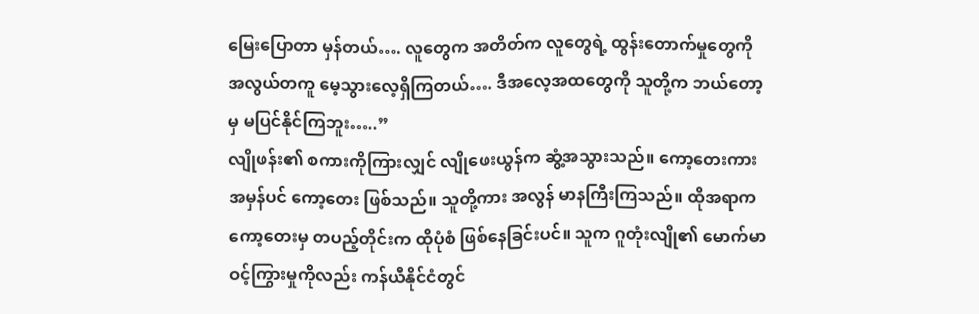မြေးပြောတာ မှန်တယ်…. လူတွေက အတိတ်က လူတွေရဲ့ ထွန်းတောက်မှုတွေကို အလွယ်တကူ မေ့သွားလေ့ရှိကြတယ်…. ဒီအလေ့အထတွေကို သူတို့က ဘယ်တော့မှ မပြင်နိုင်ကြဘူး…..”
လျိုဖန်း၏ စကားကိုကြားလျှင် လျိုဖေးယွန်က ဆွံ့အသွားသည်။ ကော့တေးကား အမှန်ပင် ကော့တေး ဖြစ်သည်။ သူတို့ကား အလွန် မာနကြီးကြသည်။ ထိုအရာက ကော့တေးမှ တပည့်တိုင်းက ထိုပုံစံ ဖြစ်နေခြင်းပင်။ သူက ဂူတုံးလျို၏ မောက်မာ ဝင့်ကြွားမှုကိုလည်း ကန်ယီနိုင်ငံတွင်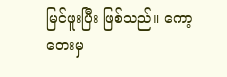မြင်ဖူးပြီး ဖြစ်သည်။ ကော့တေးမှ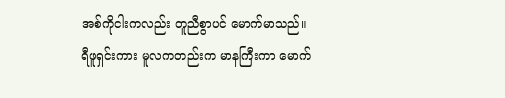အစ်ကိုငါးကလည်း တူညီစွာပင် မောက်မာသည်။
ရီဖူရှင်းကား မူလကတည်းက မာနကြီးကာ မောက်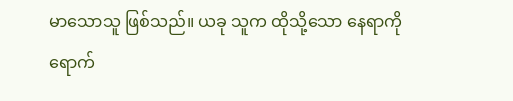မာသောသူ ဖြစ်သည်။ ယခု သူက ထိုသို့သော နေရာကို ရောက်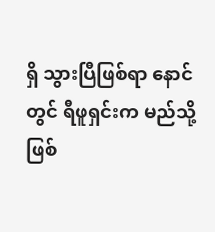ရှိ သွားပြီဖြစ်ရာ နောင်တွင် ရီဖူရှင်းက မည်သို့ ဖြစ်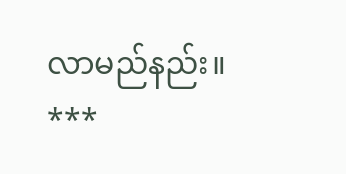လာမည်နည်း။
***